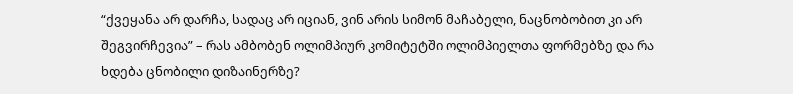“ქვეყანა არ დარჩა, სადაც არ იციან, ვინ არის სიმონ მაჩაბელი, ნაცნობობით კი არ შეგვირჩევია” – რას ამბობენ ოლიმპიურ კომიტეტში ოლიმპიელთა ფორმებზე და რა ხდება ცნობილი დიზაინერზე?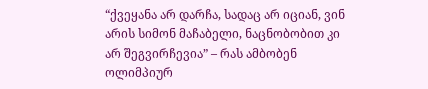“ქვეყანა არ დარჩა, სადაც არ იციან, ვინ არის სიმონ მაჩაბელი, ნაცნობობით კი არ შეგვირჩევია” – რას ამბობენ ოლიმპიურ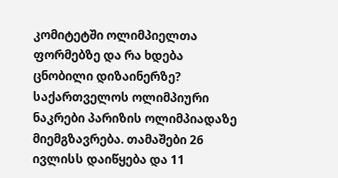კომიტეტში ოლიმპიელთა ფორმებზე და რა ხდება ცნობილი დიზაინერზე?
საქართველოს ოლიმპიური ნაკრები პარიზის ოლიმპიადაზე მიემგზავრება. თამაშები 26 ივლისს დაიწყება და 11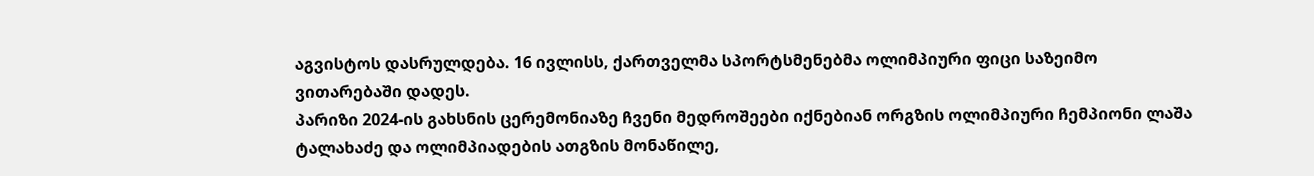აგვისტოს დასრულდება. 16 ივლისს, ქართველმა სპორტსმენებმა ოლიმპიური ფიცი საზეიმო ვითარებაში დადეს.
პარიზი 2024-ის გახსნის ცერემონიაზე ჩვენი მედროშეები იქნებიან ორგზის ოლიმპიური ჩემპიონი ლაშა ტალახაძე და ოლიმპიადების ათგზის მონაწილე,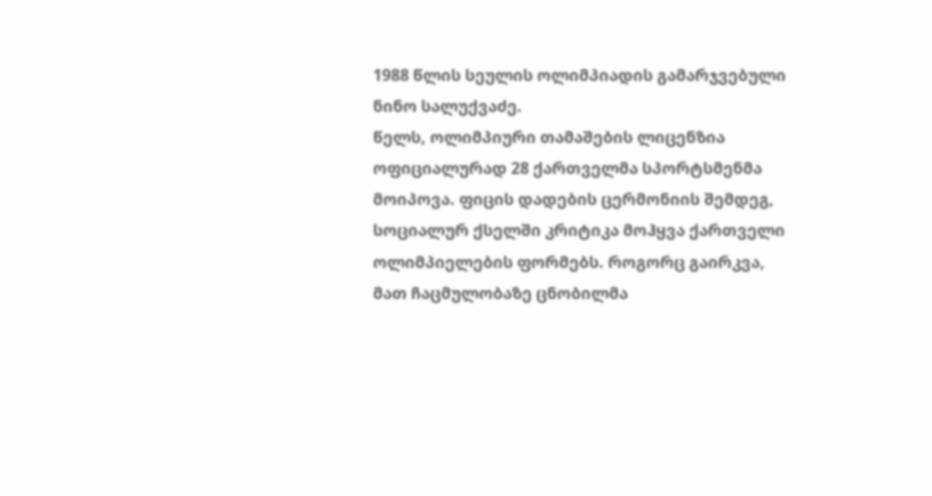1988 წლის სეულის ოლიმპიადის გამარჯვებული ნინო სალუქვაძე.
წელს, ოლიმპიური თამაშების ლიცენზია ოფიციალურად 28 ქართველმა სპორტსმენმა მოიპოვა. ფიცის დადების ცერმონიის შემდეგ, სოციალურ ქსელში კრიტიკა მოჰყვა ქართველი ოლიმპიელების ფორმებს. როგორც გაირკვა, მათ ჩაცმულობაზე ცნობილმა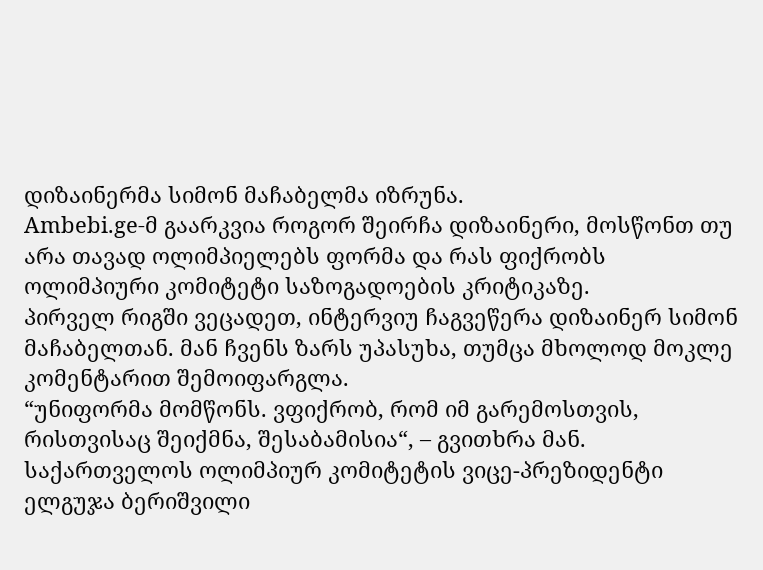დიზაინერმა სიმონ მაჩაბელმა იზრუნა.
Ambebi.ge-მ გაარკვია როგორ შეირჩა დიზაინერი, მოსწონთ თუ არა თავად ოლიმპიელებს ფორმა და რას ფიქრობს ოლიმპიური კომიტეტი საზოგადოების კრიტიკაზე.
პირველ რიგში ვეცადეთ, ინტერვიუ ჩაგვეწერა დიზაინერ სიმონ მაჩაბელთან. მან ჩვენს ზარს უპასუხა, თუმცა მხოლოდ მოკლე კომენტარით შემოიფარგლა.
“უნიფორმა მომწონს. ვფიქრობ, რომ იმ გარემოსთვის, რისთვისაც შეიქმნა, შესაბამისია“, – გვითხრა მან.
საქართველოს ოლიმპიურ კომიტეტის ვიცე-პრეზიდენტი ელგუჯა ბერიშვილი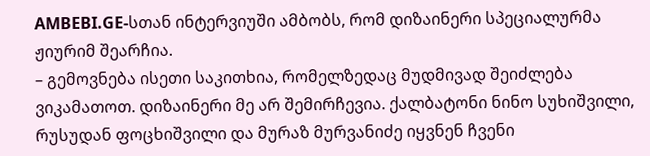AMBEBI.GE-სთან ინტერვიუში ამბობს, რომ დიზაინერი სპეციალურმა ჟიურიმ შეარჩია.
– გემოვნება ისეთი საკითხია, რომელზედაც მუდმივად შეიძლება ვიკამათოთ. დიზაინერი მე არ შემირჩევია. ქალბატონი ნინო სუხიშვილი, რუსუდან ფოცხიშვილი და მურაზ მურვანიძე იყვნენ ჩვენი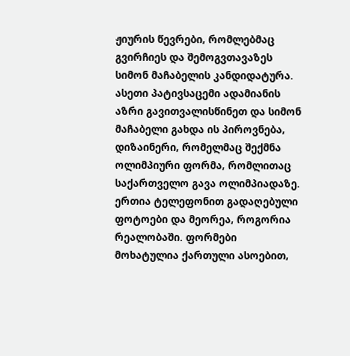ჟიურის წევრები, რომლებმაც გვირჩიეს და შემოგვთავაზეს სიმონ მაჩაბელის კანდიდატურა. ასეთი პატივსაცემი ადამიანის აზრი გავითვალისწინეთ და სიმონ მაჩაბელი გახდა ის პიროვნება, დიზაინერი, რომელმაც შექმნა ოლიმპიური ფორმა, რომლითაც საქართველო გავა ოლიმპიადაზე.
ერთია ტელეფონით გადაღებული ფოტოები და მეორეა, როგორია რეალობაში. ფორმები მოხატულია ქართული ასოებით,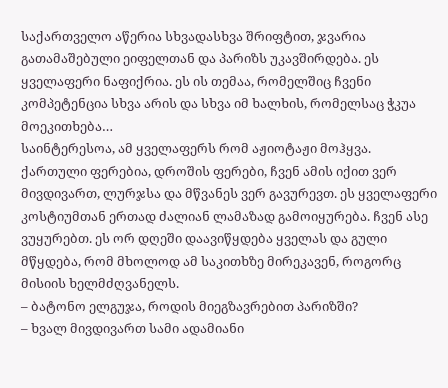საქართველო აწერია სხვადასხვა შრიფტით, ჯვარია გათამაშებული ეიფელთან და პარიზს უკავშირდება. ეს ყველაფერი ნაფიქრია. ეს ის თემაა, რომელშიც ჩვენი კომპეტენცია სხვა არის და სხვა იმ ხალხის, რომელსაც ჭკუა მოეკითხება…
საინტერესოა, ამ ყველაფერს რომ აჟიოტაჟი მოჰყვა. ქართული ფერებია, დროშის ფერები, ჩვენ ამის იქით ვერ მივდივართ, ლურჯსა და მწვანეს ვერ გავურევთ. ეს ყველაფერი კოსტიუმთან ერთად ძალიან ლამაზად გამოიყურება. ჩვენ ასე ვუყურებთ. ეს ორ დღეში დაავიწყდება ყველას და გული მწყდება, რომ მხოლოდ ამ საკითხზე მირეკავენ, როგორც მისიის ხელმძღვანელს.
– ბატონო ელგუჯა, როდის მიეგზავრებით პარიზში?
– ხვალ მივდივართ სამი ადამიანი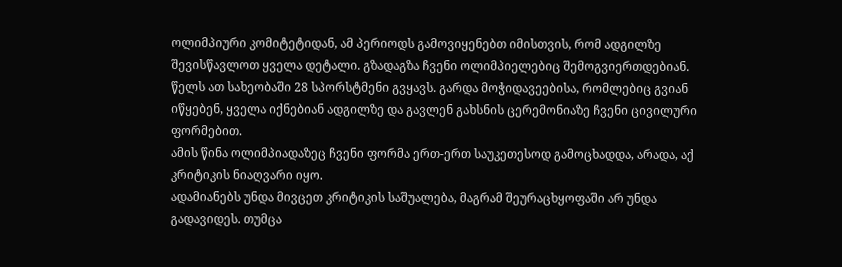ოლიმპიური კომიტეტიდან, ამ პერიოდს გამოვიყენებთ იმისთვის, რომ ადგილზე შევისწავლოთ ყველა დეტალი. გზადაგზა ჩვენი ოლიმპიელებიც შემოგვიერთდებიან. წელს ათ სახეობაში 28 სპორსტმენი გვყავს. გარდა მოჭიდავეებისა, რომლებიც გვიან იწყებენ, ყველა იქნებიან ადგილზე და გავლენ გახსნის ცერემონიაზე ჩვენი ცივილური ფორმებით.
ამის წინა ოლიმპიადაზეც ჩვენი ფორმა ერთ-ერთ საუკეთესოდ გამოცხადდა, არადა, აქ კრიტიკის ნიაღვარი იყო.
ადამიანებს უნდა მივცეთ კრიტიკის საშუალება, მაგრამ შეურაცხყოფაში არ უნდა გადავიდეს. თუმცა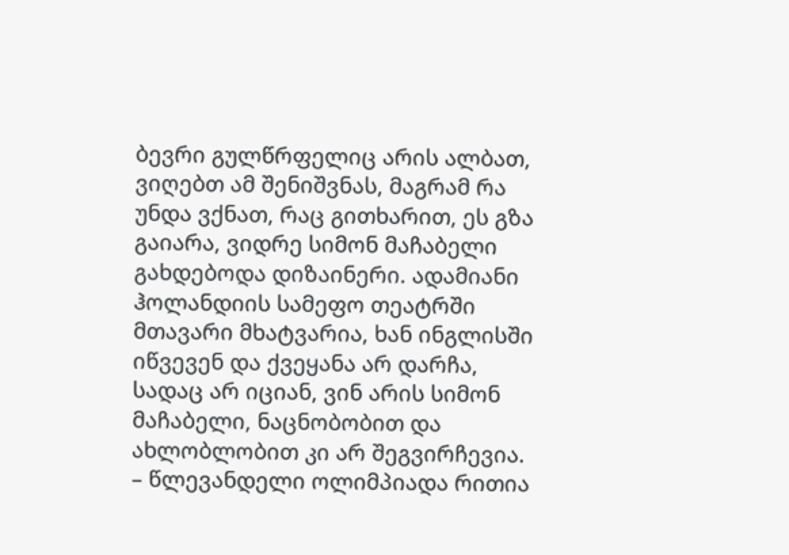ბევრი გულწრფელიც არის ალბათ, ვიღებთ ამ შენიშვნას, მაგრამ რა უნდა ვქნათ, რაც გითხარით, ეს გზა გაიარა, ვიდრე სიმონ მაჩაბელი გახდებოდა დიზაინერი. ადამიანი ჰოლანდიის სამეფო თეატრში მთავარი მხატვარია, ხან ინგლისში იწვევენ და ქვეყანა არ დარჩა, სადაც არ იციან, ვინ არის სიმონ მაჩაბელი, ნაცნობობით და ახლობლობით კი არ შეგვირჩევია.
– წლევანდელი ოლიმპიადა რითია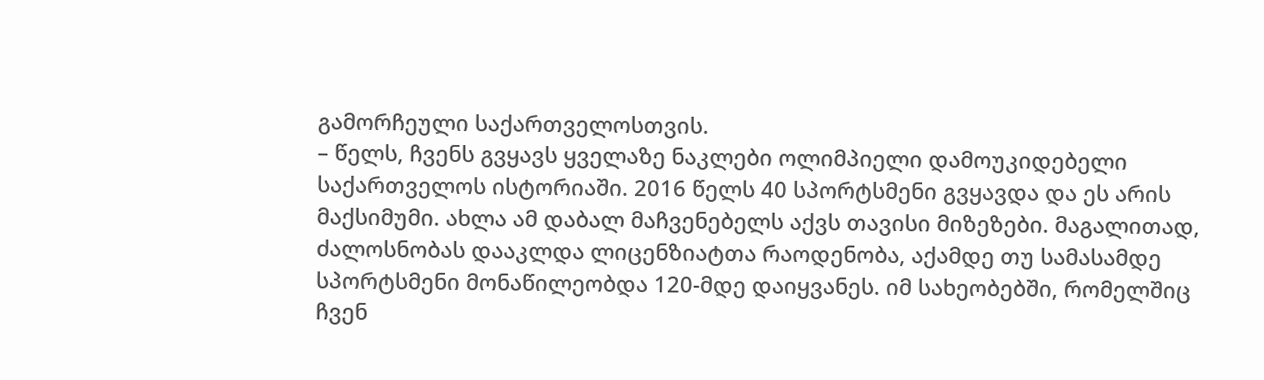გამორჩეული საქართველოსთვის.
– წელს, ჩვენს გვყავს ყველაზე ნაკლები ოლიმპიელი დამოუკიდებელი საქართველოს ისტორიაში. 2016 წელს 40 სპორტსმენი გვყავდა და ეს არის მაქსიმუმი. ახლა ამ დაბალ მაჩვენებელს აქვს თავისი მიზეზები. მაგალითად, ძალოსნობას დააკლდა ლიცენზიატთა რაოდენობა, აქამდე თუ სამასამდე სპორტსმენი მონაწილეობდა 120-მდე დაიყვანეს. იმ სახეობებში, რომელშიც ჩვენ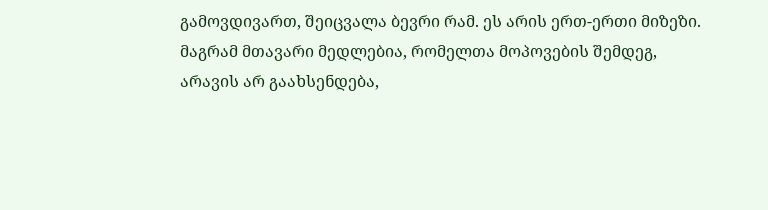გამოვდივართ, შეიცვალა ბევრი რამ. ეს არის ერთ-ერთი მიზეზი. მაგრამ მთავარი მედლებია, რომელთა მოპოვების შემდეგ, არავის არ გაახსენდება,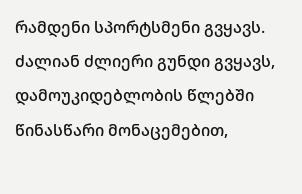რამდენი სპორტსმენი გვყავს.
ძალიან ძლიერი გუნდი გვყავს, დამოუკიდებლობის წლებში წინასწარი მონაცემებით,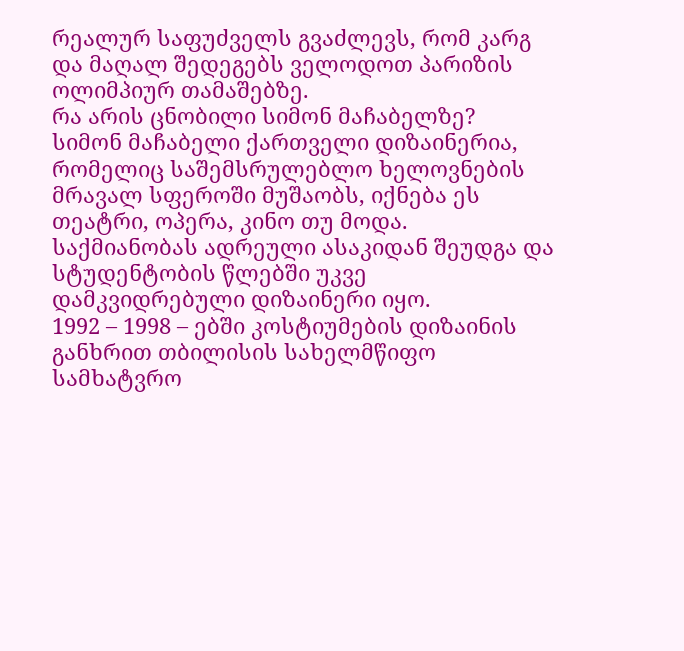რეალურ საფუძველს გვაძლევს, რომ კარგ და მაღალ შედეგებს ველოდოთ პარიზის ოლიმპიურ თამაშებზე.
რა არის ცნობილი სიმონ მაჩაბელზე?
სიმონ მაჩაბელი ქართველი დიზაინერია, რომელიც საშემსრულებლო ხელოვნების მრავალ სფეროში მუშაობს, იქნება ეს თეატრი, ოპერა, კინო თუ მოდა. საქმიანობას ადრეული ასაკიდან შეუდგა და სტუდენტობის წლებში უკვე დამკვიდრებული დიზაინერი იყო.
1992 – 1998 – ებში კოსტიუმების დიზაინის განხრით თბილისის სახელმწიფო სამხატვრო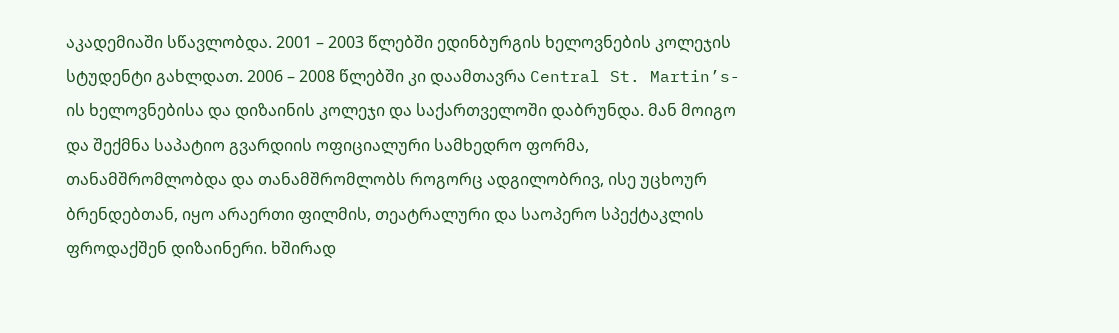აკადემიაში სწავლობდა. 2001 – 2003 წლებში ედინბურგის ხელოვნების კოლეჯის სტუდენტი გახლდათ. 2006 – 2008 წლებში კი დაამთავრა Central St. Martin’s-ის ხელოვნებისა და დიზაინის კოლეჯი და საქართველოში დაბრუნდა. მან მოიგო და შექმნა საპატიო გვარდიის ოფიციალური სამხედრო ფორმა, თანამშრომლობდა და თანამშრომლობს როგორც ადგილობრივ, ისე უცხოურ ბრენდებთან, იყო არაერთი ფილმის, თეატრალური და საოპერო სპექტაკლის ფროდაქშენ დიზაინერი. ხშირად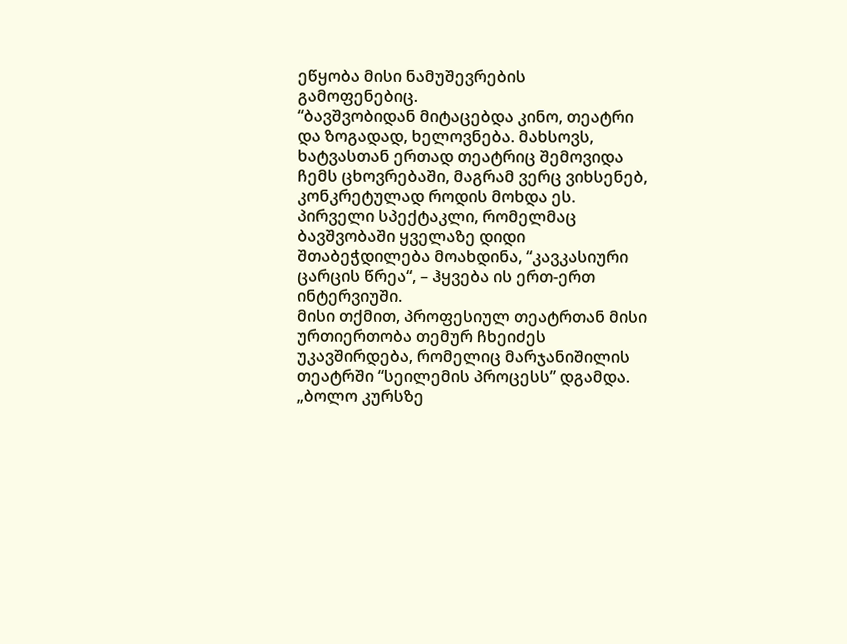ეწყობა მისი ნამუშევრების გამოფენებიც.
“ბავშვობიდან მიტაცებდა კინო, თეატრი და ზოგადად, ხელოვნება. მახსოვს, ხატვასთან ერთად თეატრიც შემოვიდა ჩემს ცხოვრებაში, მაგრამ ვერც ვიხსენებ, კონკრეტულად როდის მოხდა ეს. პირველი სპექტაკლი, რომელმაც ბავშვობაში ყველაზე დიდი შთაბეჭდილება მოახდინა, “კავკასიური ცარცის წრეა“, – ჰყვება ის ერთ-ერთ ინტერვიუში.
მისი თქმით, პროფესიულ თეატრთან მისი ურთიერთობა თემურ ჩხეიძეს უკავშირდება, რომელიც მარჯანიშილის თეატრში “სეილემის პროცესს” დგამდა. „ბოლო კურსზე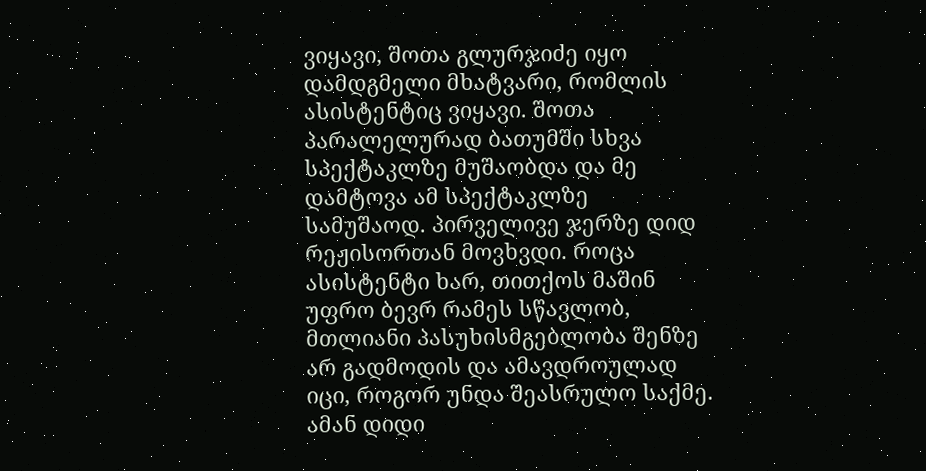ვიყავი, შოთა გლურჯიძე იყო დამდგმელი მხატვარი, რომლის ასისტენტიც ვიყავი. შოთა პარალელურად ბათუმში სხვა სპექტაკლზე მუშაობდა და მე დამტოვა ამ სპექტაკლზე სამუშაოდ. პირველივე ჯერზე დიდ რეჟისორთან მოვხვდი. როცა ასისტენტი ხარ, თითქოს მაშინ უფრო ბევრ რამეს სწავლობ, მთლიანი პასუხისმგებლობა შენზე არ გადმოდის და ამავდროულად იცი, როგორ უნდა შეასრულო საქმე. ამან დიდი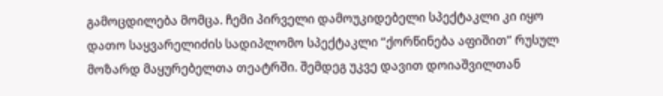გამოცდილება მომცა. ჩემი პირველი დამოუკიდებელი სპექტაკლი კი იყო დათო საყვარელიძის სადიპლომო სპექტაკლი “ქორწინება აფიშით” რუსულ მოზარდ მაყურებელთა თეატრში. შემდეგ უკვე დავით დოიაშვილთან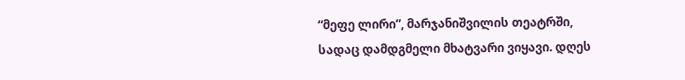“მეფე ლირი”, მარჯანიშვილის თეატრში, სადაც დამდგმელი მხატვარი ვიყავი. დღეს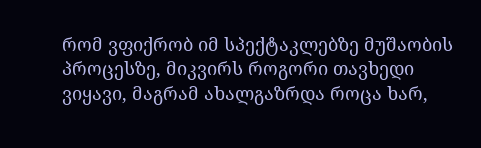რომ ვფიქრობ იმ სპექტაკლებზე მუშაობის პროცესზე, მიკვირს როგორი თავხედი ვიყავი, მაგრამ ახალგაზრდა როცა ხარ,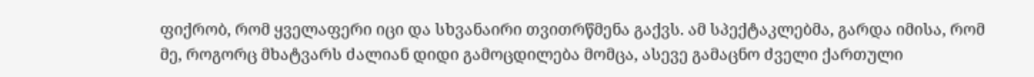ფიქრობ, რომ ყველაფერი იცი და სხვანაირი თვითრწმენა გაქვს. ამ სპექტაკლებმა, გარდა იმისა, რომ მე, როგორც მხატვარს ძალიან დიდი გამოცდილება მომცა, ასევე გამაცნო ძველი ქართული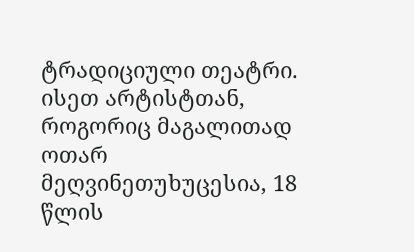ტრადიციული თეატრი. ისეთ არტისტთან, როგორიც მაგალითად ოთარ მეღვინეთუხუცესია, 18 წლის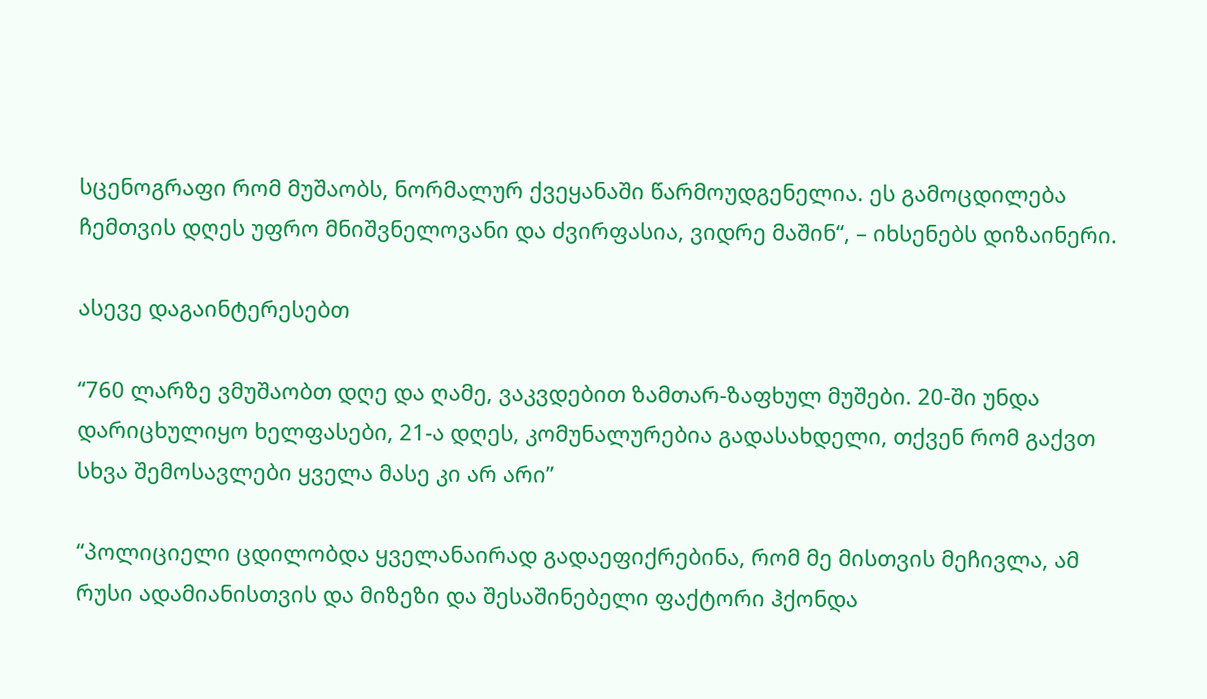სცენოგრაფი რომ მუშაობს, ნორმალურ ქვეყანაში წარმოუდგენელია. ეს გამოცდილება ჩემთვის დღეს უფრო მნიშვნელოვანი და ძვირფასია, ვიდრე მაშინ“, – იხსენებს დიზაინერი.

ასევე დაგაინტერესებთ

“760 ლარზე ვმუშაობთ დღე და ღამე, ვაკვდებით ზამთარ-ზაფხულ მუშები. 20-ში უნდა დარიცხულიყო ხელფასები, 21-ა დღეს, კომუნალურებია გადასახდელი, თქვენ რომ გაქვთ სხვა შემოსავლები ყველა მასე კი არ არი”

“პოლიციელი ცდილობდა ყველანაირად გადაეფიქრებინა, რომ მე მისთვის მეჩივლა, ამ რუსი ადამიანისთვის და მიზეზი და შესაშინებელი ფაქტორი ჰქონდა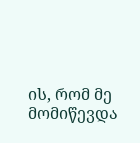ის, რომ მე მომიწევდა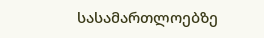სასამართლოებზე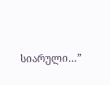სიარული…”